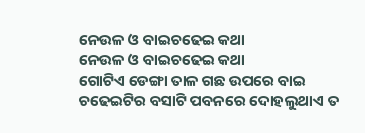ନେଉଳ ଓ ବାଇଚଢେଇ କଥା
ନେଉଳ ଓ ବାଇଚଢେଇ କଥା
ଗୋଟିଏ ଡେଙ୍ଗା ତାଳ ଗଛ ଉପରେ ବାଇ ଚଢେଇଟିର ବସାଟି ପବନରେ ଦୋହଲୁଥାଏ ତ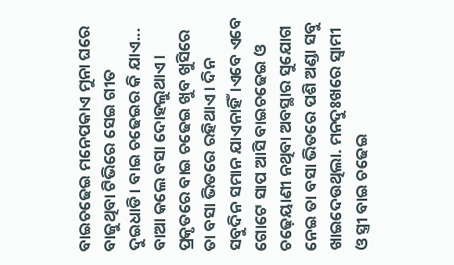ବାଇଚଢେଇ ମନେପକାଏ ମୁନା ଘରେ ବାଜୁଥିବା ଟିଭିରେ ସେଇ ଗୀତ ଦୁଇଧାଡି। ବାଇ ଚଢେଇର କି ଯାଏ... ବାଆ କଲେ ବସା ଦୋହଲୁଥାଏ। ପ୍ରକୃତରେ ବାଇ ଚଢେଇ ଖୁବ ଖୁସିରେ ତା ବସା ଭିତରେ ରହିଥାଏ। ଦିନ ସବୁଦିନ ସମାନ ଯାଏନାହିଁ।ଏବେ ଏବେ ଗୋଟେ ସାପ ଆସି ବାଇଚଢେଇ ଓ ଚଢ଼େୟାଣୀ ନଥିବା ଅବସ୍ଥାର ସୁଯୋଗ ନେଇ ତା ବସା ଭିତରେ ପଶି ଅଣ୍ଡା ସବୁ ଖାଇଦେଉଥିଲା. ମନଦୁଃଖରେ ସ୍ୱାମୀ ଓ ସ୍ତ୍ରୀ ବାଇ ଚଢେଇ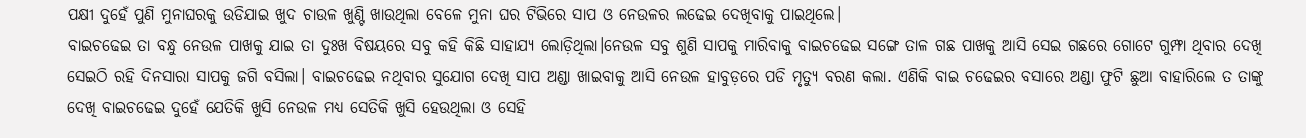ପକ୍ଷୀ ଦୁହେଁ ପୁଣି ମୁନାଘରକୁ ଉଡିଯାଇ ଖୁଦ ଚାଉଳ ଖୁଣ୍ଟି ଖାଉଥିଲା ବେଳେ ମୁନା ଘର ଟିଭିରେ ସାପ ଓ ନେଉଳର ଲଢେଇ ଦେଖିବାକୁ ପାଇଥିଲେ।
ବାଇଚଢେଇ ତା ବନ୍ଧୁ ନେଉଳ ପାଖକୁ ଯାଇ ତା ଦୁଃଖ ବିଷୟରେ ସବୁ କହି କିଛି ସାହାଯ୍ୟ ଲୋଡ଼ିଥିଲା।ନେଉଳ ସବୁ ଶୁଣି ସାପକୁ ମାରିବାକୁ ବାଇଚଢେଇ ସଙ୍ଗେ ତାଳ ଗଛ ପାଖକୁ ଆସି ସେଇ ଗଛରେ ଗୋଟେ ଗୁମ୍ଫା ଥିବାର ଦେଖି ସେଇଠି ରହି ଦିନସାରା ସାପକୁ ଜଗି ବସିଲା। ବାଇଚଢେଇ ନଥିବାର ସୁଯୋଗ ଦେଖି ସାପ ଅଣ୍ଡା ଖାଇବାକୁ ଆସି ନେଉଳ ହାବୁଡ଼ରେ ପଡି ମୃତ୍ୟୁ ବରଣ କଲା. ଏଣିକି ବାଇ ଚଢେଇର ବସାରେ ଅଣ୍ଡା ଫୁଟି ଛୁଆ ବାହାରିଲେ ତ ତାଙ୍କୁ ଦେଖି ବାଇଚଢେଇ ଦୁହେଁ ଯେତିକି ଖୁସି ନେଉଳ ମଧ୍ୟ ସେତିକି ଖୁସି ହେଉଥିଲା ଓ ସେହି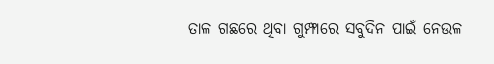ତାଳ ଗଛରେ ଥିବା ଗୁମ୍ଫାରେ ସବୁଦିନ ପାଇଁ ନେଉଳ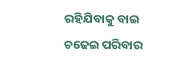ରହିଯିବାକୁ ବାଇ ଚଢେଇ ପରିବାର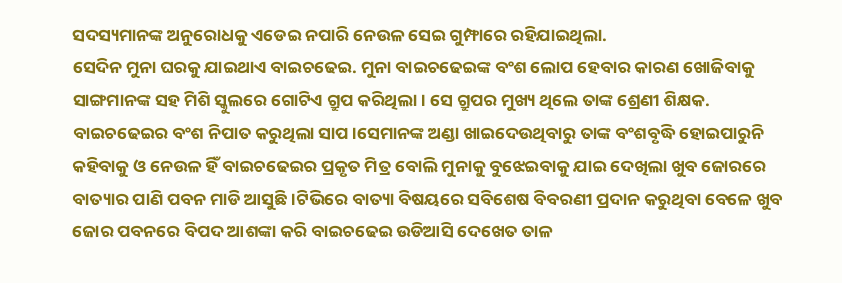ସଦସ୍ୟମାନଙ୍କ ଅନୁରୋଧକୁ ଏଡେଇ ନପାରି ନେଉଳ ସେଇ ଗୁମ୍ଫାରେ ରହିଯାଇଥିଲା.
ସେଦିନ ମୁନା ଘରକୁ ଯାଇଥାଏ ବାଇଚଢେଇ. ମୁନା ବାଇଚଢେଇଙ୍କ ବଂଶ ଲୋପ ହେବାର କାରଣ ଖୋଜିବାକୁ ସାଙ୍ଗମାନଙ୍କ ସହ ମିଶି ସ୍କୁଲରେ ଗୋଟିଏ ଗ୍ରୁପ କରିଥିଲା। ସେ ଗ୍ରୁପର ମୁଖ୍ୟ ଥିଲେ ତାଙ୍କ ଶ୍ରେଣୀ ଶିକ୍ଷକ. ବାଇଚଢେଇର ବଂଶ ନିପାତ କରୁଥିଲା ସାପ।ସେମାନଙ୍କ ଅଣ୍ଡା ଖାଇଦେଉଥିବାରୁ ତାଙ୍କ ବଂଶବୃଦ୍ଧି ହୋଇପାରୁନି କହିବାକୁ ଓ ନେଉଳ ହିଁ ବାଇଚଢେଇର ପ୍ରକୃତ ମିତ୍ର ବୋଲି ମୁନାକୁ ବୁଝେଇବାକୁ ଯାଇ ଦେଖିଲା ଖୁବ ଜୋରରେ ବାତ୍ୟାର ପାଣି ପବନ ମାଡି ଆସୁଛି।ଟିଭିରେ ବାତ୍ୟା ବିଷୟରେ ସବିଶେଷ ବିବରଣୀ ପ୍ରଦାନ କରୁଥିବା ବେଳେ ଖୁବ ଜୋର ପବନରେ ବିପଦ ଆଶଙ୍କା କରି ବାଇଚଢେଇ ଉଡିଆସି ଦେଖେତ ତାଳ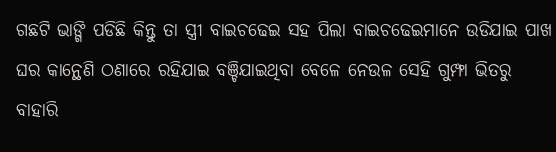ଗଛଟି ଭାଙ୍ଗି ପଡିଛି କିନ୍ତୁ ତା ସ୍ତ୍ରୀ ବାଇଚଢେଇ ସହ ପିଲା ବାଇଚଢେଇମାନେ ଉଡିଯାଇ ପାଖ ଘର କାନ୍ଥେଣି ଠଣାରେ ରହିଯାଇ ବଞ୍ଚିଯାଇଥିବା ବେଳେ ନେଉଳ ସେହି ଗୁମ୍ଫା ଭିତରୁ ବାହାରି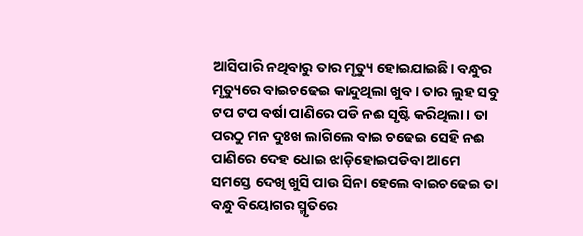ଆସିପାରି ନଥିବାରୁ ତାର ମୃତ୍ୟୁ ହୋଇଯାଇଛି। ବନ୍ଧୁର ମୃତ୍ୟୁରେ ବାଇଚଢେଇ କାନ୍ଦୁଥିଲା ଖୁବ। ତାର ଲୁହ ସବୁ ଟପ ଟପ ବର୍ଷା ପାଣିରେ ପଡି ନଈ ସୃଷ୍ଟି କରିଥିଲା। ତା ପରଠୁ ମନ ଦୁଃଖ ଲାଗିଲେ ବାଇ ଚଢେଇ ସେହି ନଈ ପାଣିରେ ଦେହ ଧୋଇ ଝାଡ଼ିହୋଇପଡିବା ଆମେ ସମସ୍ତେ ଦେଖି ଖୁସି ପାଉ ସିନା ହେଲେ ବାଇଚଢେଇ ତା ବନ୍ଧୁ ବିୟୋଗର ସ୍ମୃତିରେ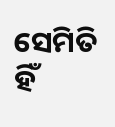ସେମିତି ହିଁ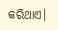କରିଥାଏ।